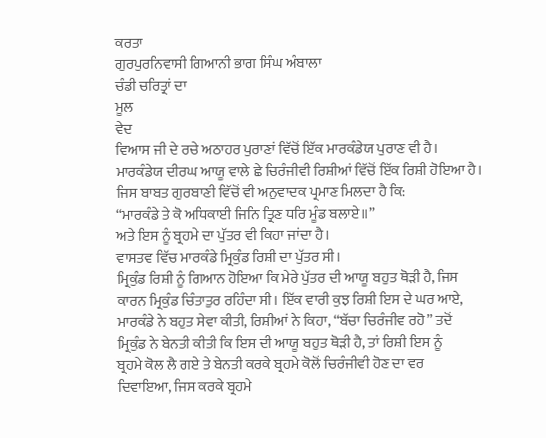ਕਰਤਾ
ਗੁਰਪੁਰਨਿਵਾਸੀ ਗਿਆਨੀ ਭਾਗ ਸਿੰਘ ਅੰਬਾਲਾ
ਚੰਡੀ ਚਰਿਤ੍ਰਾਂ ਦਾ
ਮੂਲ
ਵੇਦ
ਵਿਆਸ ਜੀ ਦੇ ਰਚੇ ਅਠਾਹਰ ਪੁਰਾਣਾਂ ਵਿੱਚੋਂ ਇੱਕ ਮਾਰਕੰਡੇਯ ਪੁਰਾਣ ਵੀ ਹੈ।
ਮਾਰਕੰਡੇਯ ਦੀਰਘ ਆਯੂ ਵਾਲੇ ਛੇ ਚਿਰੰਜੀਵੀ ਰਿਸ਼ੀਆਂ ਵਿੱਚੋਂ ਇੱਕ ਰਿਸ਼ੀ ਹੋਇਆ ਹੈ।
ਜਿਸ ਬਾਬਤ ਗੁਰਬਾਣੀ ਵਿੱਚੋਂ ਵੀ ਅਨੁਵਾਦਕ ਪ੍ਰਮਾਣ ਮਿਲਦਾ ਹੈ ਕਿ:
“ਮਾਰਕੰਡੇ ਤੇ ਕੋ ਅਧਿਕਾਈ ਜਿਨਿ ਤ੍ਰਿਣ ਧਰਿ ਮੂੰਡ ਬਲਾਏ॥”
ਅਤੇ ਇਸ ਨੂੰ ਬ੍ਰਹਮੇ ਦਾ ਪੁੱਤਰ ਵੀ ਕਿਹਾ ਜਾਂਦਾ ਹੈ।
ਵਾਸਤਵ ਵਿੱਚ ਮਾਰਕੰਡੇ ਮ੍ਰਿਕੁੰਡ ਰਿਸ਼ੀ ਦਾ ਪੁੱਤਰ ਸੀ।
ਮ੍ਰਿਕੁੰਡ ਰਿਸ਼ੀ ਨੂੰ ਗਿਆਨ ਹੋਇਆ ਕਿ ਮੇਰੇ ਪੁੱਤਰ ਦੀ ਆਯੂ ਬਹੁਤ ਥੋੜੀ ਹੈ, ਜਿਸ
ਕਾਰਨ ਮ੍ਰਿਕੁੰਡ ਚਿੰਤਾਤੁਰ ਰਹਿੰਦਾ ਸੀ। ਇੱਕ ਵਾਰੀ ਕੁਝ ਰਿਸ਼ੀ ਇਸ ਦੇ ਘਰ ਆਏ,
ਮਾਰਕੰਡੇ ਨੇ ਬਹੁਤ ਸੇਵਾ ਕੀਤੀ, ਰਿਸ਼ੀਆਂ ਨੇ ਕਿਹਾ, “ਬੱਚਾ ਚਿਰੰਜੀਵ ਰਹੋ” ਤਦੋਂ
ਮ੍ਰਿਕੁੰਡ ਨੇ ਬੇਨਤੀ ਕੀਤੀ ਕਿ ਇਸ ਦੀ ਆਯੂ ਬਹੁਤ ਥੋੜੀ ਹੈ, ਤਾਂ ਰਿਸ਼ੀ ਇਸ ਨੂੰ
ਬ੍ਰਹਮੇ ਕੋਲ ਲੈ ਗਏ ਤੇ ਬੇਨਤੀ ਕਰਕੇ ਬ੍ਰਹਮੇ ਕੋਲੋਂ ਚਿਰੰਜੀਵੀ ਹੋਣ ਦਾ ਵਰ
ਦਿਵਾਇਆ, ਜਿਸ ਕਰਕੇ ਬ੍ਰਹਮੇ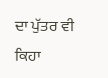ਦਾ ਪੁੱਤਰ ਵੀ ਕਿਹਾ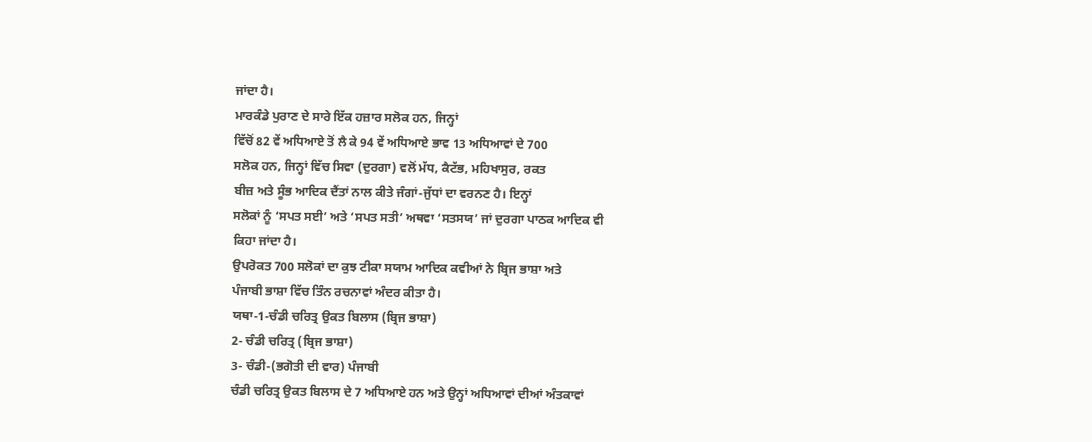ਜਾਂਦਾ ਹੈ।
ਮਾਰਕੰਡੇ ਪੁਰਾਣ ਦੇ ਸਾਰੇ ਇੱਕ ਹਜ਼ਾਰ ਸਲੋਕ ਹਨ, ਜਿਨ੍ਹਾਂ
ਵਿੱਚੋਂ 82 ਵੇਂ ਅਧਿਆਏ ਤੋਂ ਲੈ ਕੇ 94 ਵੇਂ ਅਧਿਆਏ ਭਾਵ 13 ਅਧਿਆਵਾਂ ਦੇ 700
ਸਲੋਕ ਹਨ, ਜਿਨ੍ਹਾਂ ਵਿੱਚ ਸਿਵਾ (ਦੁਰਗਾ) ਵਲੋਂ ਮੱਧ, ਕੈਟੱਭ, ਮਹਿਖਾਸੁਰ, ਰਕਤ
ਬੀਜ਼ ਅਤੇ ਸੂੰਭ ਆਦਿਕ ਦੈਂਤਾਂ ਨਾਲ ਕੀਤੇ ਜੰਗਾਂ-ਜੁੱਧਾਂ ਦਾ ਵਰਨਣ ਹੈ। ਇਨ੍ਹਾਂ
ਸਲੋਕਾਂ ਨੂੰ ‘ਸਪਤ ਸਈ’ ਅਤੇ ‘ਸਪਤ ਸਤੀ’ ਅਥਵਾ ‘ਸਤਸਯ’ ਜਾਂ ਦੁਰਗਾ ਪਾਠਕ ਆਦਿਕ ਵੀ
ਕਿਹਾ ਜਾਂਦਾ ਹੈ।
ਉਪਰੋਕਤ 700 ਸਲੋਕਾਂ ਦਾ ਕੁਝ ਟੀਕਾ ਸਯਾਮ ਆਦਿਕ ਕਵੀਆਂ ਨੇ ਬ੍ਰਿਜ ਭਾਸ਼ਾ ਅਤੇ
ਪੰਜਾਬੀ ਭਾਸ਼ਾ ਵਿੱਚ ਤਿੰਨ ਰਚਨਾਵਾਂ ਅੰਦਰ ਕੀਤਾ ਹੈ।
ਯਥਾ-1-ਚੰਡੀ ਚਰਿਤ੍ਰ ਉਕਤ ਬਿਲਾਸ (ਬ੍ਰਿਜ ਭਾਸ਼ਾ)
2- ਚੰਡੀ ਚਰਿਤ੍ਰ (ਬ੍ਰਿਜ ਭਾਸ਼ਾ)
3- ਚੰਡੀ-(ਭਗੋਤੀ ਦੀ ਵਾਰ) ਪੰਜਾਬੀ
ਚੰਡੀ ਚਰਿਤ੍ਰ ਉਕਤ ਬਿਲਾਸ ਦੇ 7 ਅਧਿਆਏ ਹਨ ਅਤੇ ਉਨ੍ਹਾਂ ਅਧਿਆਵਾਂ ਦੀਆਂ ਅੰਤਕਾਵਾਂ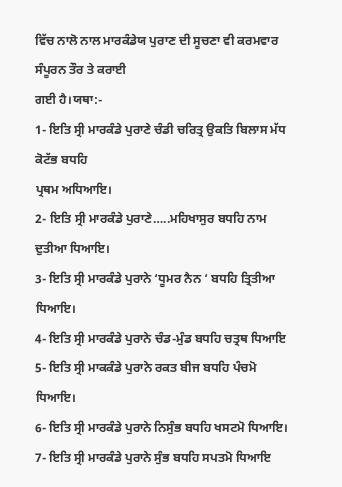ਵਿੱਚ ਨਾਲੋ ਨਾਲ ਮਾਰਕੰਡੇਯ ਪੁਰਾਣ ਦੀ ਸੂਚਣਾ ਵੀ ਕਰਮਵਾਰ ਸੰਪੂਰਨ ਤੌਰ ਤੇ ਕਰਾਈ
ਗਈ ਹੈ।ਯਥਾ:-
1- ਇਤਿ ਸ੍ਰੀ ਮਾਰਕੰਡੇ ਪੁਰਾਣੇ ਚੰਡੀ ਚਰਿਤ੍ਰ ਉਕਤਿ ਬਿਲਾਸ ਮੱਧ ਕੋਟੱਭ ਬਧਹਿ
ਪ੍ਰਥਮ ਅਧਿਆਇ।
2- ਇਤਿ ਸ੍ਰੀ ਮਾਰਕੰਡੇ ਪੁਰਾਣੇ…..ਮਹਿਖਾਸੁਰ ਬਧਹਿ ਨਾਮ ਦੁਤੀਆ ਧਿਆਇ।
3- ਇਤਿ ਸ੍ਰੀ ਮਾਰਕੰਡੇ ਪੁਰਾਨੇ ‘ਧੂਮਰ ਨੈਨ ‘ ਬਧਹਿ ਤ੍ਰਿਤੀਆ ਧਿਆਇ।
4- ਇਤਿ ਸ੍ਰੀ ਮਾਰਕੰਡੇ ਪੁਰਾਨੇ ਚੰਡ-ਮੁੰਡ ਬਧਹਿ ਚਤ੍ਰਥ ਧਿਆਇ
5- ਇਤਿ ਸ੍ਰੀ ਮਾਕਕੰਡੇ ਪੁਰਾਨੇ ਰਕਤ ਬੀਜ ਬਧਹਿ ਪੰਚਮੋ ਧਿਆਇ।
6- ਇਤਿ ਸ੍ਰੀ ਮਾਰਕੰਡੇ ਪੁਰਾਨੇ ਨਿਸੁੰਭ ਬਧਹਿ ਖਸਟਮੋ ਧਿਆਇ।
7- ਇਤਿ ਸ੍ਰੀ ਮਾਰਕੰਡੇ ਪੁਰਾਨੇ ਸੁੰਭ ਬਧਹਿ ਸਪਤਮੋ ਧਿਆਇ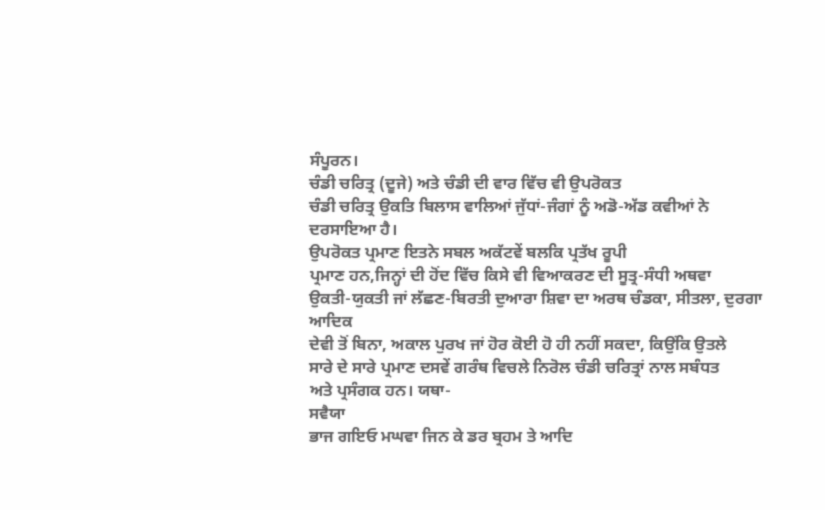ਸੰਪੂਰਨ।
ਚੰਡੀ ਚਰਿਤ੍ਰ (ਦੂਜੇ) ਅਤੇ ਚੰਡੀ ਦੀ ਵਾਰ ਵਿੱਚ ਵੀ ਉਪਰੋਕਤ
ਚੰਡੀ ਚਰਿਤ੍ਰ ਉਕਤਿ ਬਿਲਾਸ ਵਾਲਿਆਂ ਜੁੱਧਾਂ-ਜੰਗਾਂ ਨੂੰ ਅਡੋ-ਅੱਡ ਕਵੀਆਂ ਨੇ
ਦਰਸਾਇਆ ਹੈ।
ਉਪਰੋਕਤ ਪ੍ਰਮਾਣ ਇਤਨੇ ਸਬਲ ਅਕੱਟਵੇਂ ਬਲਕਿ ਪ੍ਰਤੱਖ ਰੂਪੀ
ਪ੍ਰਮਾਣ ਹਨ,ਜਿਨ੍ਹਾਂ ਦੀ ਹੋਂਦ ਵਿੱਚ ਕਿਸੇ ਵੀ ਵਿਆਕਰਣ ਦੀ ਸੂਤ੍ਰ-ਸੰਧੀ ਅਥਵਾ
ਉਕਤੀ-ਯੁਕਤੀ ਜਾਂ ਲੱਛਣ-ਬਿਰਤੀ ਦੁਆਰਾ ਸ਼ਿਵਾ ਦਾ ਅਰਥ ਚੰਡਕਾ, ਸੀਤਲਾ, ਦੁਰਗਾ ਆਦਿਕ
ਦੇਵੀ ਤੋਂ ਬਿਨਾ, ਅਕਾਲ ਪੁਰਖ ਜਾਂ ਹੋਰ ਕੋਈ ਹੋ ਹੀ ਨਹੀਂ ਸਕਦਾ, ਕਿਉਂਕਿ ਉਤਲੇ
ਸਾਰੇ ਦੇ ਸਾਰੇ ਪ੍ਰਮਾਣ ਦਸਵੇਂ ਗਰੰਥ ਵਿਚਲੇ ਨਿਰੋਲ ਚੰਡੀ ਚਰਿਤ੍ਰਾਂ ਨਾਲ ਸਬੰਧਤ
ਅਤੇ ਪ੍ਰਸੰਗਕ ਹਨ। ਯਥਾ-
ਸਵੈਯਾ
ਭਾਜ ਗਇਓ ਮਘਵਾ ਜਿਨ ਕੇ ਡਰ ਬ੍ਰਹਮ ਤੇ ਆਦਿ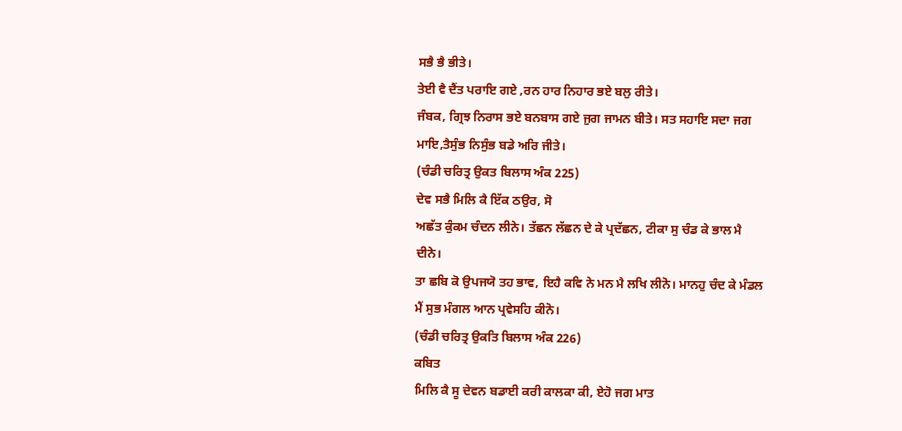ਸਭੈ ਭੈ ਭੀਤੇ।
ਤੇਈ ਵੈ ਦੈਂਤ ਪਰਾਇ ਗਏ ,ਰਨ ਹਾਰ ਨਿਹਾਰ ਭਏ ਬਲੁ ਰੀਤੇ।
ਜੰਬਕ, ਗ੍ਰਿਝ ਨਿਰਾਸ ਭਏ ਬਨਬਾਸ ਗਏ ਜੁਗ ਜਾਮਨ ਬੀਤੇ। ਸਤ ਸਹਾਇ ਸਦਾ ਜਗ
ਮਾਇ,ਤੈਸੁੰਭ ਨਿਸੁੰਭ ਬਡੇ ਅਰਿ ਜੀਤੇ।
(ਚੰਡੀ ਚਰਿਤ੍ਰ ਉਕਤ ਬਿਲਾਸ ਅੰਕ 225)
ਦੇਵ ਸਭੈ ਮਿਲਿ ਕੈ ਇੱਕ ਠਉਰ, ਸੋ
ਅਛੱਤ ਕੁੰਕਮ ਚੰਦਨ ਲੀਨੇ। ਤੱਛਨ ਲੱਛਨ ਦੇ ਕੇ ਪ੍ਰਦੱਛਨ, ਟੀਕਾ ਸੁ ਚੰਡ ਕੇ ਭਾਲ ਮੈ
ਦੀਨੇ।
ਤਾ ਛਬਿ ਕੋ ਉਪਜਯੋ ਤਹ ਭਾਵ, ਇਹੈ ਕਵਿ ਨੇ ਮਨ ਮੈ ਲਖਿ ਲੀਨੋ। ਮਾਨਹੁ ਚੰਦ ਕੇ ਮੰਡਲ
ਮੈਂ ਸੁਭ ਮੰਗਲ ਆਨ ਪ੍ਰਵੇਸਹਿ ਕੀਨੋ।
(ਚੰਡੀ ਚਰਿਤ੍ਰ ਉਕਤਿ ਬਿਲਾਸ ਅੰਕ 226)
ਕਬਿਤ
ਮਿਲਿ ਕੈ ਸੂ ਦੇਵਨ ਬਡਾਈ ਕਰੀ ਕਾਲਕਾ ਕੀ, ਏਹੋ ਜਗ ਮਾਤ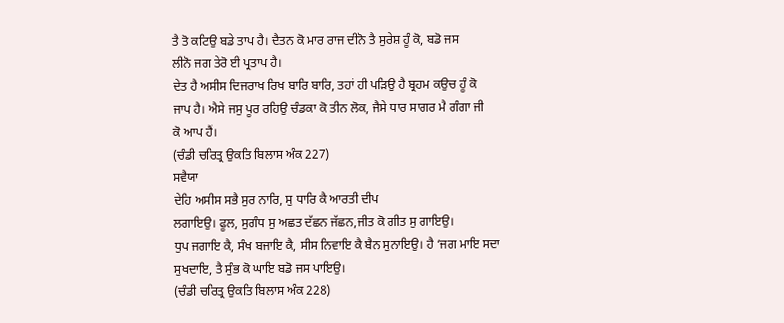ਤੈ ਤੋ ਕਟਿਉ ਬਡੇ ਤਾਪ ਹੈ। ਦੈਤਨ ਕੋ ਮਾਰ ਰਾਜ ਦੀਨੋ ਤੈ ਸੁਰੇਸ਼ ਹੂੰ ਕੋ, ਬਡੋ ਜਸ
ਲੀਨੋ ਜਗ ਤੇਰੋ ਈ ਪ੍ਰਤਾਪ ਹੈ।
ਦੇਤ ਹੈ ਅਸੀਸ ਦਿਜਰਾਖ ਰਿਖ ਬਾਰਿ ਬਾਰਿ, ਤਹਾਂ ਹੀ ਪੜਿਉ ਹੈ ਬ੍ਰਹਮ ਕਉਚ ਹੂੰ ਕੋ
ਜਾਪ ਹੈ। ਐਸੇ ਜਸੁ ਪੂਰ ਰਹਿਉ ਚੰਡਕਾ ਕੋ ਤੀਨ ਲੋਕ, ਜੈਸੇ ਧਾਰ ਸਾਗਰ ਮੈ ਗੰਗਾ ਜੀ
ਕੋ ਆਪ ਹੈਂ।
(ਚੰਡੀ ਚਰਿਤ੍ਰ ਉਕਤਿ ਬਿਲਾਸ ਅੰਕ 227)
ਸਵੈਯਾ
ਦੇਹਿ ਅਸੀਸ ਸਭੈ ਸੁਰ ਨਾਰਿ, ਸੁ ਧਾਰਿ ਕੈ ਆਰਤੀ ਦੀਪ
ਲਗਾਇਉ। ਫੂਲ, ਸੁਗੰਧ ਸੁ ਅਛਤ ਦੱਛਨ ਜੱਛਨ,ਜੀਤ ਕੋ ਗੀਤ ਸੁ ਗਾਇਉ।
ਧੁਪ ਜਗਾਇ ਕੈ, ਸੰਖ ਬਜਾਇ ਕੈ, ਸੀਸ ਨਿਵਾਇ ਕੈ ਬੈਨ ਸੁਨਾਇਉ। ਹੈ ‘ਜਗ ਮਾਇ ਸਦਾ
ਸੁਖਦਾਇ, ਤੈ ਸੁੰਭ ਕੋ ਘਾਇ ਬਡੋ ਜਸ ਪਾਇਉ।
(ਚੰਡੀ ਚਰਿਤ੍ਰ ਉਕਤਿ ਬਿਲਾਸ ਅੰਕ 228)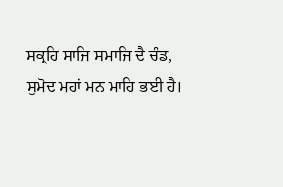ਸਕ੍ਰਹਿ ਸਾਜਿ ਸਮਾਜਿ ਦੈ ਚੰਡ,
ਸੁਮੋਦ ਮਹਾਂ ਮਨ ਮਾਹਿ ਭਈ ਹੈ।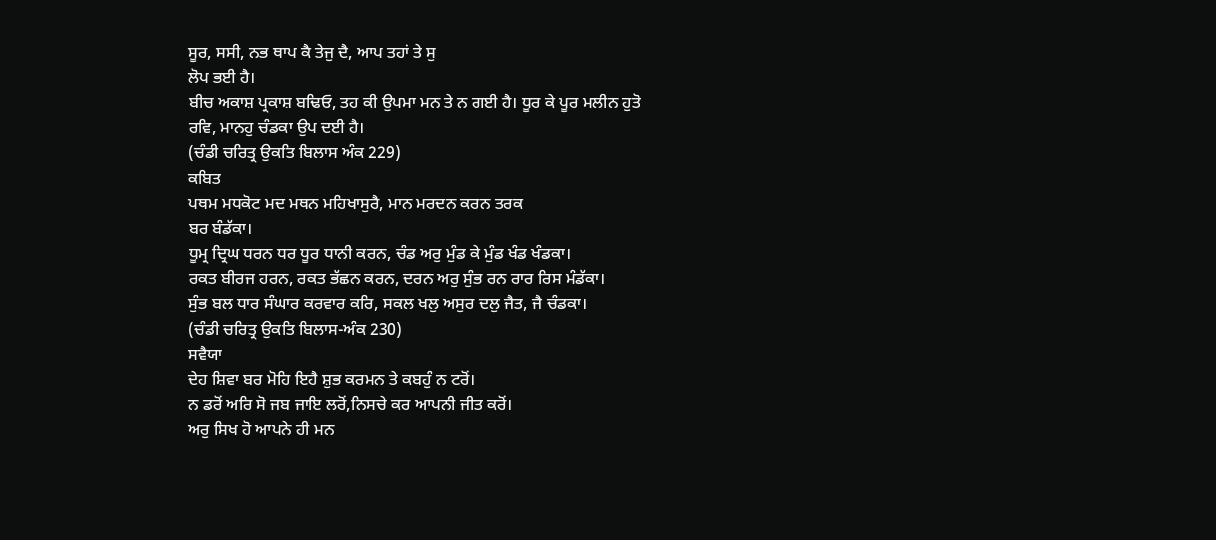ਸੂਰ, ਸਸੀ, ਨਭ ਥਾਪ ਕੈ ਤੇਜੁ ਦੈ, ਆਪ ਤਹਾਂ ਤੇ ਸੁ
ਲੋਪ ਭਈ ਹੈ।
ਬੀਚ ਅਕਾਸ਼ ਪ੍ਰਕਾਸ਼ ਬਢਿਓ, ਤਹ ਕੀ ਉਪਮਾ ਮਨ ਤੇ ਨ ਗਈ ਹੈ। ਧੂਰ ਕੇ ਪੂਰ ਮਲੀਨ ਹੁਤੋ
ਰਵਿ, ਮਾਨਹੁ ਚੰਡਕਾ ਉਪ ਦਈ ਹੈ।
(ਚੰਡੀ ਚਰਿਤ੍ਰ ਉਕਤਿ ਬਿਲਾਸ ਅੰਕ 229)
ਕਬਿਤ
ਪਥਮ ਮਧਕੋਟ ਮਦ ਮਥਨ ਮਹਿਖਾਸੁਰੈ, ਮਾਨ ਮਰਦਨ ਕਰਨ ਤਰਕ
ਬਰ ਬੰਡੱਕਾ।
ਧੂਮ੍ਰ ਦ੍ਰਿਘ ਧਰਨ ਧਰ ਧੂਰ ਧਾਨੀ ਕਰਨ, ਚੰਡ ਅਰੁ ਮੁੰਡ ਕੇ ਮੁੰਡ ਖੰਡ ਖੰਡਕਾ।
ਰਕਤ ਬੀਰਜ ਹਰਨ, ਰਕਤ ਭੱਛਨ ਕਰਨ, ਦਰਨ ਅਰੁ ਸੁੰਭ ਰਨ ਰਾਰ ਰਿਸ ਮੰਡੱਕਾ।
ਸੁੰਭ ਬਲ ਧਾਰ ਸੰਘਾਰ ਕਰਵਾਰ ਕਰਿ, ਸਕਲ ਖਲੁ ਅਸੁਰ ਦਲੁ ਜੈਤ, ਜੈ ਚੰਡਕਾ।
(ਚੰਡੀ ਚਰਿਤ੍ਰ ਉਕਤਿ ਬਿਲਾਸ-ਅੰਕ 230)
ਸਵੈਯਾ
ਦੇਹ ਸ਼ਿਵਾ ਬਰ ਮੋਹਿ ਇਹੈ ਸ਼ੁਭ ਕਰਮਨ ਤੇ ਕਬਹੁੰ ਨ ਟਰੋਂ।
ਨ ਡਰੋਂ ਅਰਿ ਸੋ ਜਬ ਜਾਇ ਲਰੋਂ,ਨਿਸਚੇ ਕਰ ਆਪਨੀ ਜੀਤ ਕਰੋਂ।
ਅਰੁ ਸਿਖ ਹੋ ਆਪਨੇ ਹੀ ਮਨ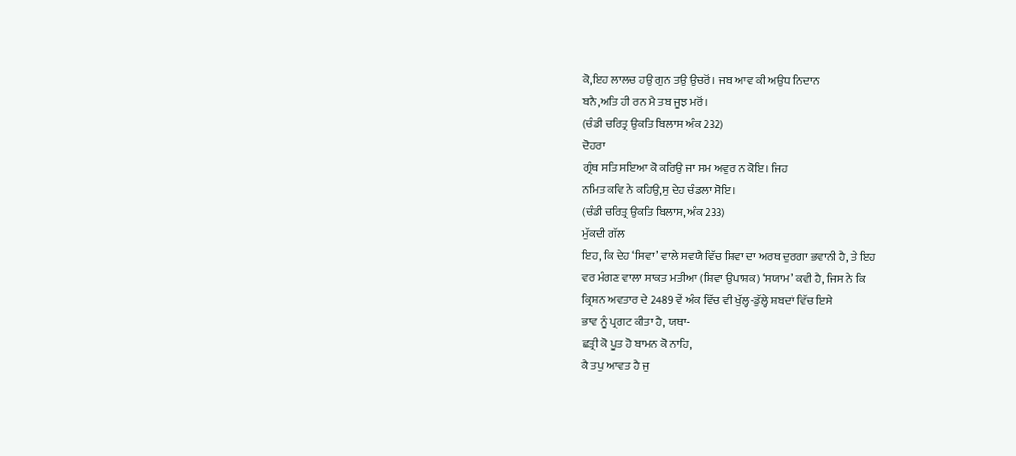ਕੋ,ਇਹ ਲਾਲਚ ਹਉ ਗੁਨ ਤਉ ਉਚਰੋਂ। ਜਬ ਆਵ ਕੀ ਅਉਧ ਨਿਦਾਨ
ਬਨੈ,ਅਤਿ ਹੀ ਰਨ ਮੈ ਤਬ ਜੂਝ ਮਰੋਂ।
(ਚੰਡੀ ਚਰਿਤ੍ਰ ਉਕਤਿ ਬਿਲਾਸ ਅੰਕ 232)
ਦੋਹਰਾ
ਗ੍ਰੰਥ ਸਤਿ ਸਇਆ ਕੋ ਕਰਿਉ ਜਾ ਸਮ ਅਵੁਰ ਨ ਕੋਇ। ਜਿਹ
ਨਮਿਤ ਕਵਿ ਨੇ ਕਹਿਉ,ਸੁ ਦੇਹ ਚੰਡਲਾ ਸੋਇ।
(ਚੰਡੀ ਚਰਿਤ੍ਰ ਉਕਤਿ ਬਿਲਾਸ, ਅੰਕ 233)
ਮੁੱਕਦੀ ਗੱਲ
ਇਹ, ਕਿ ਦੇਹ ‘ਸਿਵਾ’ ਵਾਲੇ ਸਵਯੈ ਵਿੱਚ ਸ਼ਿਵਾ ਦਾ ਅਰਥ ਦੁਰਗਾ ਭਵਾਨੀ ਹੈ, ਤੇ ਇਹ
ਵਰ ਮੰਗਣ ਵਾਲਾ ਸਾਕਤ ਮਤੀਆ (ਸ਼ਿਵਾ ਉਪਾਸ਼ਕ) ‘ਸਯਾਮ’ ਕਵੀ ਹੈ, ਜਿਸ ਨੇ ਕਿ
ਕ੍ਰਿਸ਼ਨ ਅਵਤਾਰ ਦੇ 2489 ਵੇਂ ਅੰਕ ਵਿੱਚ ਵੀ ਖੁੱਲ੍ਹ-ਡੁੱਲ੍ਹੇ ਸ਼ਬਦਾਂ ਵਿੱਚ ਇਸੇ
ਭਾਵ ਨੂੰ ਪ੍ਰਗਟ ਕੀਤਾ ਹੈ, ਯਥਾ-
ਛਤ੍ਰੀ ਕੋ ਪੂਤ ਹੋ ਬਾਮਨ ਕੋ ਨਾਹਿ,
ਕੈ ਤਪੁ ਆਵਤ ਹੈ ਜੁ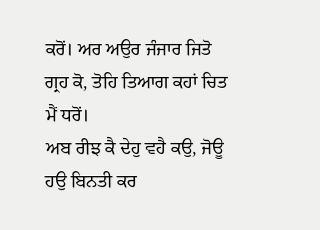ਕਰੋਂ। ਅਰ ਅਉਰ ਜੰਜਾਰ ਜਿਤੋ ਗ੍ਰਹ ਕੋ, ਤੋਹਿ ਤਿਆਗ ਕਹਾਂ ਚਿਤ
ਮੈਂ ਧਰੋਂ।
ਅਬ ਰੀਝ ਕੈ ਦੇਹੁ ਵਹੈ ਕਉ, ਜੋਊ ਹਉ ਬਿਨਤੀ ਕਰ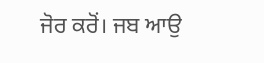ਜੋਰ ਕਰੋਂ। ਜਬ ਆਉ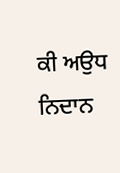ਕੀ ਅਉਧ ਨਿਦਾਨ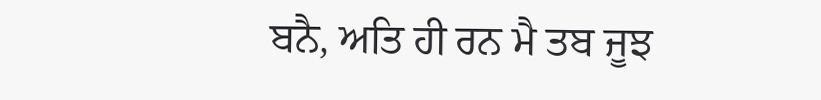ਬਨੈ, ਅਤਿ ਹੀ ਰਨ ਮੈ ਤਬ ਜੂਝ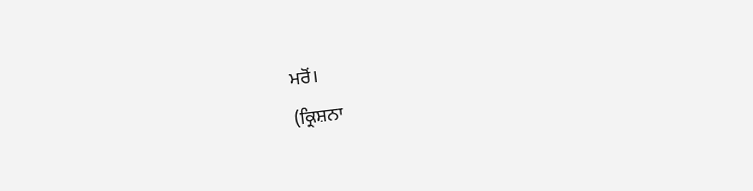ਮਰੋਂ।
(ਕ੍ਰਿਸ਼ਨਾ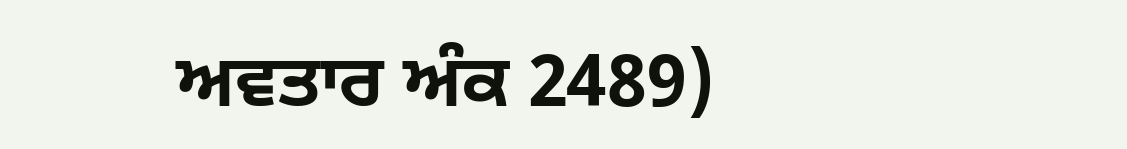ਅਵਤਾਰ ਅੰਕ 2489)